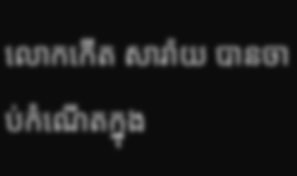លោកកើត សារ៉ាយ បានចាប់កំណើតក្នុង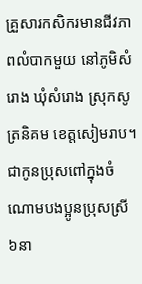គ្រួសារកសិករមានជីវភាពលំបាកមួយ នៅភូមិសំរោង ឃុំសំរោង ស្រុកសូត្រនិគម ខេត្តសៀមរាប។ ជាកូនប្រុសពៅក្នុងចំណោមបងប្អូនប្រុសស្រី៦នា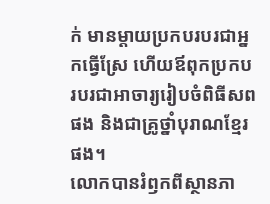ក់ មានម្តាយប្រកបរបរជាអ្នកធ្វើស្រែ ហើយឪពុកប្រកបរបរជាអាចារ្យរៀបចំពិធីសពផង និងជាគ្រូថ្នាំបុរាណខ្មែរផង។
លោកបានរំឭកពីស្ថានភា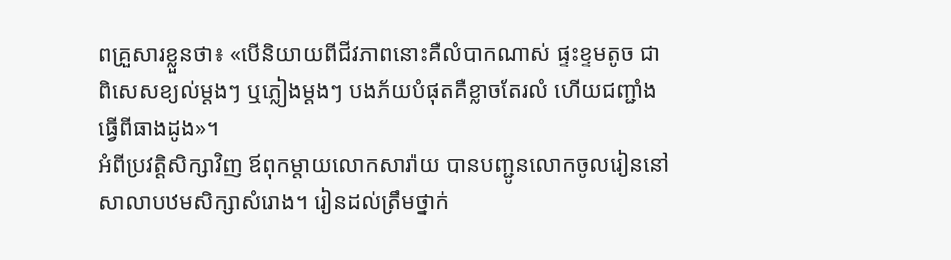ពគ្រួសារខ្លួនថា៖ «បើនិយាយពីជីវភាពនោះគឺលំបាកណាស់ ផ្ទះខ្ទមតូច ជាពិសេសខ្យល់ម្តងៗ ឬភ្លៀងម្តងៗ បងភ័យបំផុតគឺខ្លាចតែរលំ ហើយជញ្ជាំងធ្វើពីធាងដូង»។
អំពីប្រវត្តិសិក្សាវិញ ឪពុកម្តាយលោកសារ៉ាយ បានបញ្ជូនលោកចូលរៀននៅសាលាបឋមសិក្សាសំរោង។ រៀនដល់ត្រឹមថ្នាក់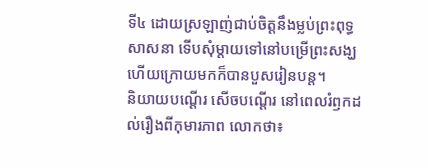ទី៤ ដោយស្រឡាញ់ជាប់ចិត្តនឹងម្លប់ព្រះពុទ្ធសាសនា ទើបសុំម្តាយទៅនៅបម្រើព្រះសង្ឃ ហើយក្រោយមកក៏បានបួសរៀនបន្ត។
និយាយបណ្តើរ សើចបណ្តើរ នៅពេលរំឭកដល់រឿងពីកុមារភាព លោកថា៖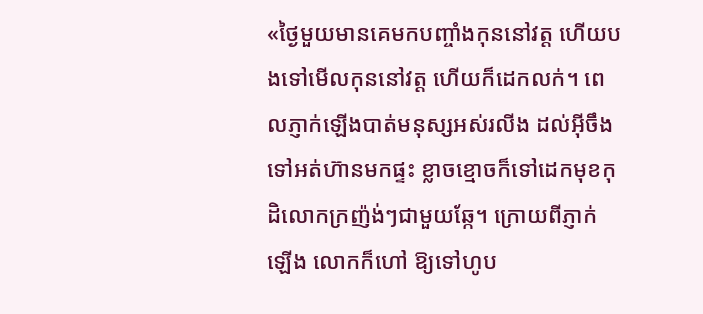«ថ្ងៃមួយមានគេមកបញ្ចាំងកុននៅវត្ត ហើយបងទៅមើលកុននៅវត្ត ហើយក៏ដេកលក់។ ពេលភ្ញាក់ឡើងបាត់មនុស្សអស់រលីង ដល់អ៊ីចឹងទៅអត់ហ៊ានមកផ្ទះ ខ្លាចខ្មោចក៏ទៅដេកមុខកុដិលោកក្រញ៉ង់ៗជាមួយឆ្កែ។ ក្រោយពីភ្ញាក់ឡើង លោកក៏ហៅ ឱ្យទៅហូប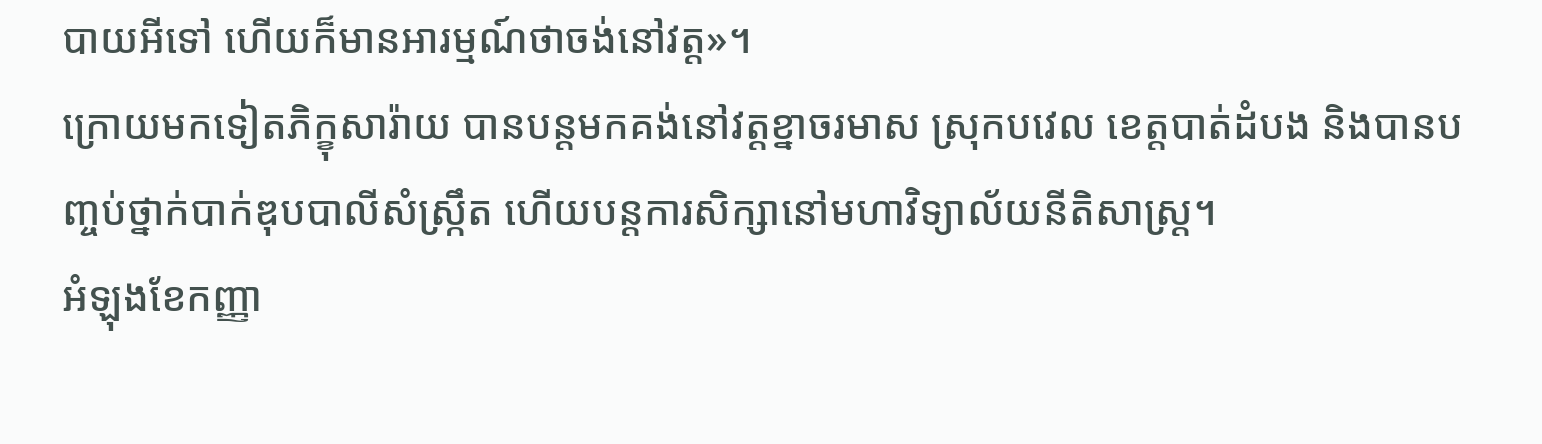បាយអីទៅ ហើយក៏មានអារម្មណ៍ថាចង់នៅវត្ត»។
ក្រោយមកទៀតភិក្ខុសារ៉ាយ បានបន្តមកគង់នៅវត្តខ្នាចរមាស ស្រុកបវេល ខេត្តបាត់ដំបង និងបានបញ្ចប់ថ្នាក់បាក់ឌុបបាលីសំស្ក្រឹត ហើយបន្តការសិក្សានៅមហាវិទ្យាល័យនីតិសាស្ត្រ។
អំឡុងខែកញ្ញា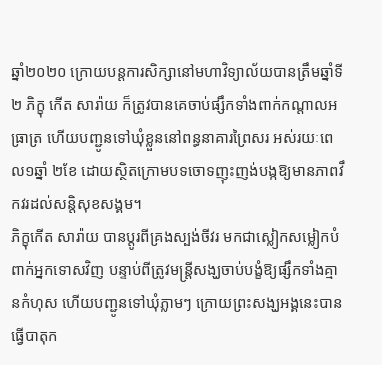ឆ្នាំ២០២០ ក្រោយបន្តការសិក្សានៅមហាវិទ្យាល័យបានត្រឹមឆ្នាំទី២ ភិក្ខុ កើត សារ៉ាយ ក៏ត្រូវបានគេចាប់ផ្សឹកទាំងពាក់កណ្តាលអធ្រាត្រ ហើយបញ្ជូនទៅឃុំខ្លួននៅពន្ធនាគារព្រៃសរ អស់រយៈពេល១ឆ្នាំ ២ខែ ដោយស្ថិតក្រោមបទចោទញុះញង់បង្កឱ្យមានភាពវឹកវរដល់សន្តិសុខសង្គម។
ភិក្ខុកើត សារ៉ាយ បានប្តូរពីគ្រងស្បង់ចីវរ មកជាស្លៀកសម្លៀកបំពាក់អ្នកទោសវិញ បន្ទាប់ពីត្រូវមន្ត្រីសង្ឃចាប់បង្ខំឱ្យផ្សឹកទាំងគ្មានកំហុស ហើយបញ្ជូនទៅឃុំភ្លាមៗ ក្រោយព្រះសង្ឃអង្គនេះបានធ្វើបាតុក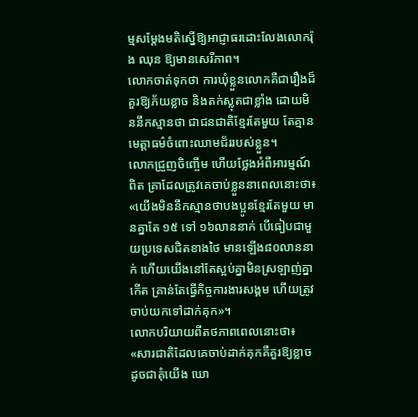ម្មសម្តែងមតិស្នើឱ្យអាជ្ញាធរដោះលែងលោករ៉ុង ឈុន ឱ្យមានសេរីភាព។
លោកចាត់ទុកថា ការឃុំខ្លួនលោកគឺជារឿងដ៏គួរឱ្យភ័យខ្លាច និងតក់ស្លុតជាខ្លាំង ដោយមិននឹកស្មានថា ជាជនជាតិខ្មែរតែមួយ តែគ្មានមេត្តាធម៌ចំពោះឈាមជ័ររបស់ខ្លួន។
លោកជ្រួញចិញ្ចើម ហើយថ្លែងអំពីអារម្មណ៍ពិត គ្រាដែលត្រូវគេចាប់ខ្លួននាពេលនោះថា៖ «យើងមិននឹកស្មានថាបងប្អូនខ្មែរតែមួយ មានគ្នាតែ ១៥ ទៅ ១៦លាននាក់ បើធៀបជាមួយប្រទេសជិតខាងថៃ មានឡើង៨០លាននាក់ ហើយយើងនៅតែស្អប់គ្នាមិនស្រឡាញ់គ្នាកើត គ្រាន់តែធ្វើកិច្ចការងារសង្គម ហើយត្រូវចាប់យកទៅដាក់គុក»។
លោកបរិយាយពីតថភាពពេលនោះថា៖ «សារជាតិដែលគេចាប់ដាក់គុកគឺគួរឱ្យខ្លាច ដូចជាគុំយើង ឃោ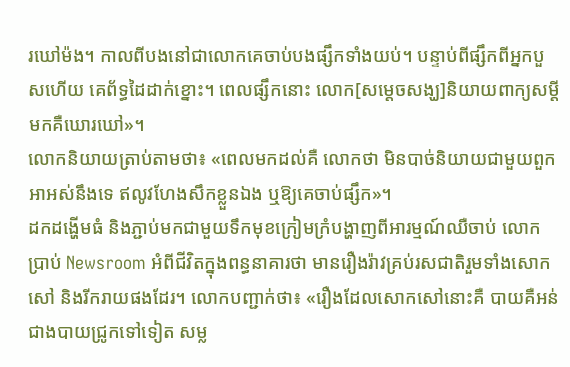រឃៅម៉ង។ កាលពីបងនៅជាលោកគេចាប់បងផ្សឹកទាំងយប់។ បន្ទាប់ពីផ្សឹកពីអ្នកបួសហើយ គេព័ទ្ធដៃដាក់ខ្នោះ។ ពេលផ្សឹកនោះ លោក[សម្តេចសង្ឃ]និយាយពាក្យសម្តីមកគឺឃោរឃៅ»។
លោកនិយាយត្រាប់តាមថា៖ «ពេលមកដល់គឺ លោកថា មិនបាច់និយាយជាមួយពួកអាអស់នឹងទេ ឥលូវហែងសឹកខ្លួនឯង ឬឱ្យគេចាប់ផ្សឹក»។
ដកដង្ហើមធំ និងភ្ជាប់មកជាមួយទឹកមុខក្រៀមក្រំបង្ហាញពីអារម្មណ៍ឈឺចាប់ លោកប្រាប់ Newsroom អំពីជីវិតក្នុងពន្ធនាគារថា មានរឿងរ៉ាវគ្រប់រសជាតិរួមទាំងសោកសៅ និងរីករាយផងដែរ។ លោកបញ្ជាក់ថា៖ «រឿងដែលសោកសៅនោះគឺ បាយគឺអន់ជាងបាយជ្រូកទៅទៀត សម្ល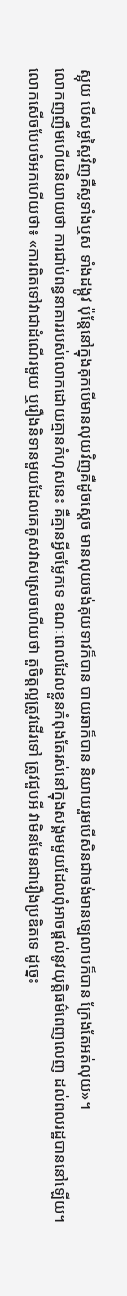ស្អុយ បើសម្លស្ពៃវិញគឺស្លទាំងឬស ទាំងដង្កូវ ប៉ុន្តែនៅក្នុងគុកបើមានលុយវិញគឺដូចស្តេច មានលុយចង់គុយទាវក៏បាន បាយឆាក៏បាន និយាយរួមបើសិនជាចង់មានឡេលាបក៏បាន ក្រែងតែអត់លុយ»។
លោកញញឹមហើយនិយាយថា ការជាប់ពន្ធនាគាររបស់លោកដោយគ្មានកំហុសនេះ គឺគ្មានអ្វីចម្លែកទេ ខណៈពេលដែលខ្លួនកំពុងតែរស់នៅក្នុងសង្គមមួយដែលពុំអាចផ្តល់នូវយុត្តិធម៌ពេញលេញ ដល់ពលរដ្ឋបាននៅឡើយ។
លោកសើចបែបចំអកហើយថា៖ «ការពិតទៅវាជាដំណើរមួយ ឬរឿងនិទានមួយដែលគេគូសវាសស្រេចហើយថា តួចិត្តល្អត្រូវដើរទៅ ត្រូវជួបអី វាមិនមែនជារឿងប្រឌិតទេ ដូច្នេះ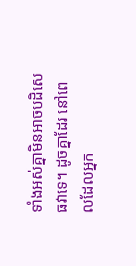ទាំងអស់គ្នាមិនអាចបដិសេធវាទេ។ ដូចគ្នាដែរ នៅពេលដែលអ្នក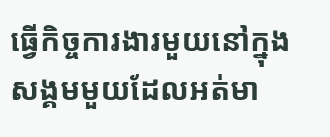ធ្វើកិច្ចការងារមួយនៅក្នុងសង្គមមួយដែលអត់មា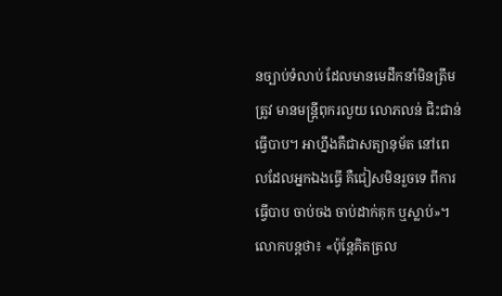នច្បាប់ទំលាប់ ដែលមានមេដឹកនាំមិនត្រឹមត្រូវ មានមន្ត្រីពុករលួយ លោភលន់ ជិះជាន់ ធ្វើបាប។ អាហ្នឹងគឺជាសត្យានុម័ត នៅពេលដែលអ្នកឯងធ្វើ គឺជៀសមិនរួចទេ ពីការធ្វើបាប ចាប់ចង ចាប់ដាក់គុក ឬស្លាប់»។
លោកបន្តថា៖ «ប៉ុន្តែគិតត្រល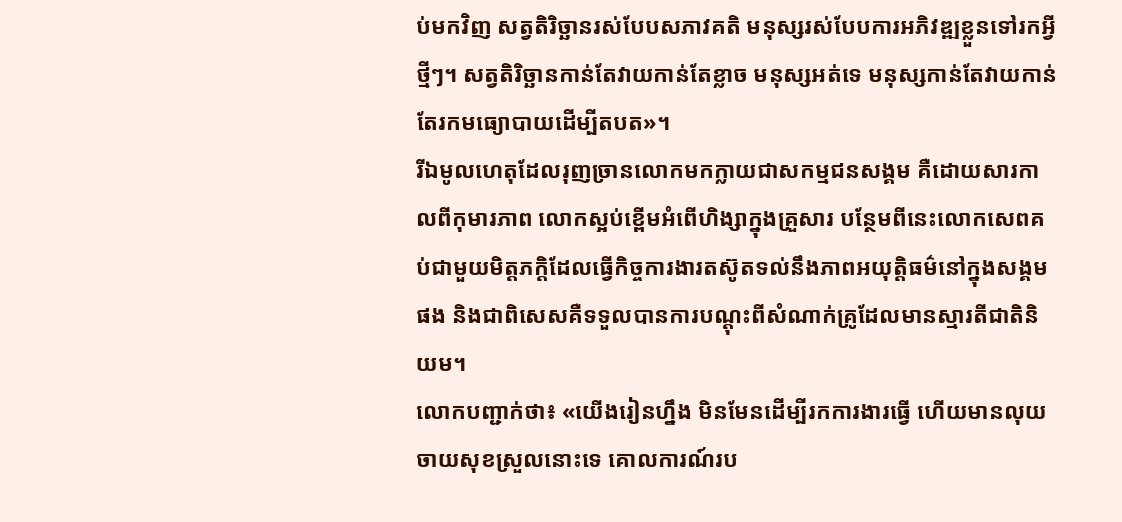ប់មកវិញ សត្វតិរិច្ឆានរស់បែបសភាវគតិ មនុស្សរស់បែបការអភិវឌ្ឍខ្លួនទៅរកអ្វីថ្មីៗ។ សត្វតិរិច្ឆានកាន់តែវាយកាន់តែខ្លាច មនុស្សអត់ទេ មនុស្សកាន់តែវាយកាន់តែរកមធ្យោបាយដើម្បីតបត»។
រីឯមូលហេតុដែលរុញច្រានលោកមកក្លាយជាសកម្មជនសង្គម គឺដោយសារកាលពីកុមារភាព លោកស្អប់ខ្ពើមអំពើហិង្សាក្នុងគ្រួសារ បន្ថែមពីនេះលោកសេពគប់ជាមួយមិត្តភក្តិដែលធ្វើកិច្ចការងារតស៊ូតទល់នឹងភាពអយុត្តិធម៌នៅក្នុងសង្គមផង និងជាពិសេសគឺទទួលបានការបណ្តុះពីសំណាក់គ្រូដែលមានស្មារតីជាតិនិយម។
លោកបញ្ជាក់ថា៖ «យើងរៀនហ្នឹង មិនមែនដើម្បីរកការងារធ្វើ ហើយមានលុយចាយសុខស្រួលនោះទេ គោលការណ៍រប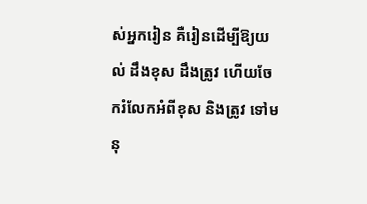ស់អ្នករៀន គឺរៀនដើម្បីឱ្យយល់ ដឹងខុស ដឹងត្រូវ ហើយចែករំលែកអំពីខុស និងត្រូវ ទៅមនុ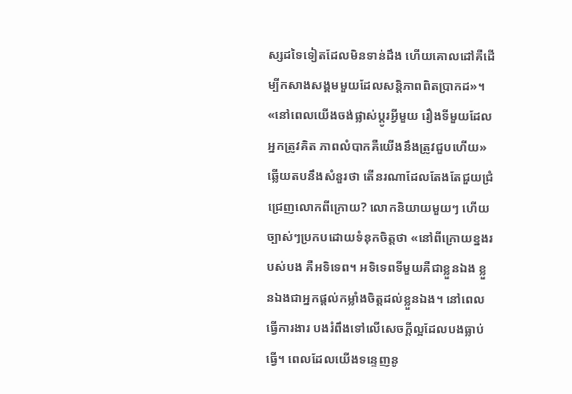ស្សដទៃទៀតដែលមិនទាន់ដឹង ហើយគោលដៅគឺដើម្បីកសាងសង្គមមួយដែលសន្តិភាពពិតប្រាកដ»។
«នៅពេលយើងចង់ផ្លាស់ប្តូរអ្វីមួយ រឿងទីមួយដែលអ្នកត្រូវគិត ភាពលំបាកគឺយើងនឹងត្រូវជួបហើយ»
ឆ្លើយតបនឹងសំនួរថា តើនរណាដែលតែងតែជួយជ្រំជ្រេញលោកពីក្រោយ? លោកនិយាយមួយៗ ហើយច្បាស់ៗប្រកបដោយទំនុកចិត្តថា «នៅពីក្រោយខ្នងរបស់បង គឺអទិទេព។ អទិទេពទីមួយគឺជាខ្លួនឯង ខ្លួនឯងជាអ្នកផ្តល់កម្លាំងចិត្តដល់ខ្លួនឯង។ នៅពេលធ្វើការងារ បងរំពឹងទៅលើសេចក្តីល្អដែលបងធ្លាប់ធ្វើ។ ពេលដែលយើងទន្ទេញនូ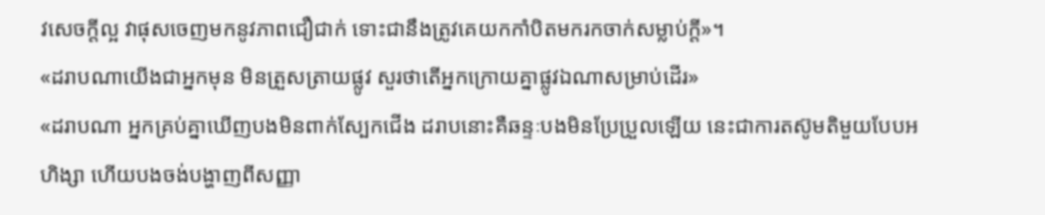វសេចក្តីល្អ វាផុសចេញមកនូវភាពជឿជាក់ ទោះជានឹងត្រូវគេយកកាំបិតមករកចាក់សម្លាប់ក្តី»។
«ដរាបណាយើងជាអ្នកមុន មិនត្រួសត្រាយផ្លូវ សួរថាតើអ្នកក្រោយគ្នាផ្លូវឯណាសម្រាប់ដើរ»
«ដរាបណា អ្នកគ្រប់គ្នាឃើញបងមិនពាក់ស្បែកជើង ដរាបនោះគឺឆន្ទៈបងមិនប្រែប្រួលឡើយ នេះជាការតស៊ូមតិមួយបែបអហិង្សា ហើយបងចង់បង្ហាញពីសញ្ញា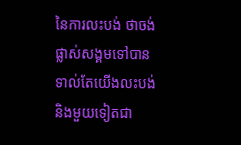នៃការលះបង់ ថាចង់ផ្លាស់សង្គមទៅបានទាល់តែយើងលះបង់ និងមួយទៀតជា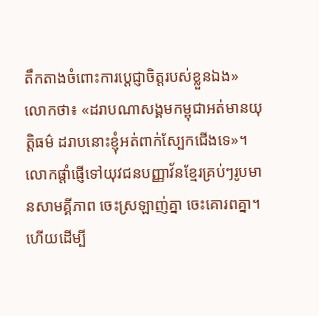តឹកតាងចំពោះការប្តេជ្ញាចិត្តរបស់ខ្លួនឯង»
លោកថា៖ «ដរាបណាសង្គមកម្ពុជាអត់មានយុត្តិធម៌ ដរាបនោះខ្ញុំអត់ពាក់ស្បែកជើងទេ»។
លោកផ្តាំផ្ញើទៅយុវជនបញ្ញាវ័នខ្មែរគ្រប់ៗរូបមានសាមគ្គីភាព ចេះស្រឡាញ់គ្នា ចេះគោរពគ្នា។ ហើយដើម្បី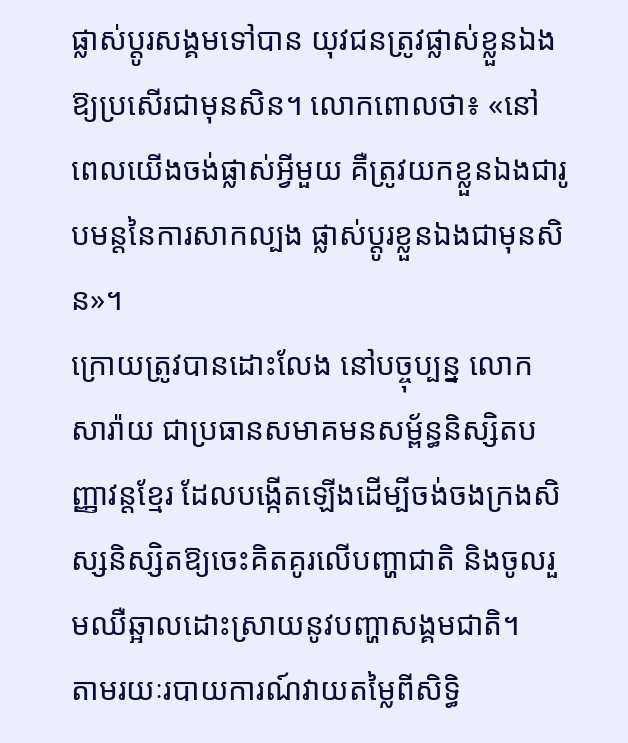ផ្លាស់ប្តូរសង្គមទៅបាន យុវជនត្រូវផ្លាស់ខ្លួនឯងឱ្យប្រសើរជាមុនសិន។ លោកពោលថា៖ «នៅពេលយើងចង់ផ្លាស់អ្វីមួយ គឺត្រូវយកខ្លួនឯងជារូបមន្តនៃការសាកល្បង ផ្លាស់ប្តូរខ្លួនឯងជាមុនសិន»។
ក្រោយត្រូវបានដោះលែង នៅបច្ចុប្បន្ន លោកសារ៉ាយ ជាប្រធានសមាគមនសម្ព័ន្ធនិស្សិតបញ្ញាវន្តខ្មែរ ដែលបង្កើតឡើងដើម្បីចង់ចងក្រងសិស្សនិស្សិតឱ្យចេះគិតគូរលើបញ្ហាជាតិ និងចូលរួមឈឺឆ្អាលដោះស្រាយនូវបញ្ហាសង្គមជាតិ។
តាមរយៈរបាយការណ៍វាយតម្លៃពីសិទ្ធិ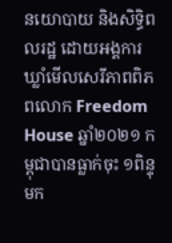នយោបាយ និងសិទ្ធិពលរដ្ឋ ដោយអង្គការឃ្លាំមើលសេរីភាពពិភពលោក Freedom House ឆ្នាំ២០២១ កម្ពុជាបានធ្លាក់ចុះ ១ពិន្ទុមក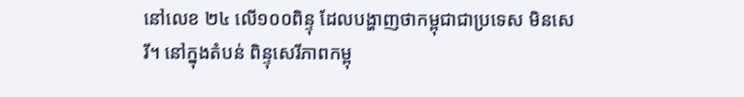នៅលេខ ២៤ លើ១០០ពិន្ទុ ដែលបង្ហាញថាកម្ពុជាជាប្រទេស មិនសេរី។ នៅក្នុងតំបន់ ពិន្ទុសេរីភាពកម្ពុ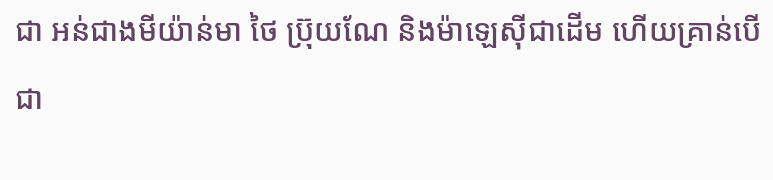ជា អន់ជាងមីយ៉ាន់មា ថៃ ប្រ៊ុយណែ និងម៉ាឡេស៊ីជាដើម ហើយគ្រាន់បើជា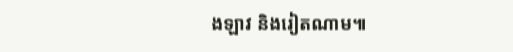ងឡាវ និងរៀតណាម៕